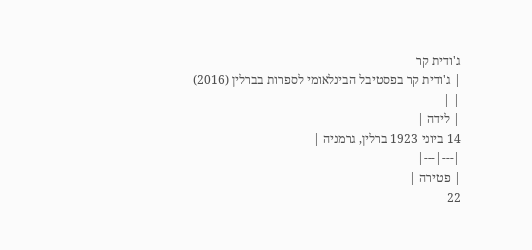ג'ודית קר
| ג'ודית קר בפסטיבל הבינלאומי לספרות בברלין (2016) | |
| לידה |
14 ביוני 1923 ברלין, גרמניה |
|---|---|
| פטירה |
22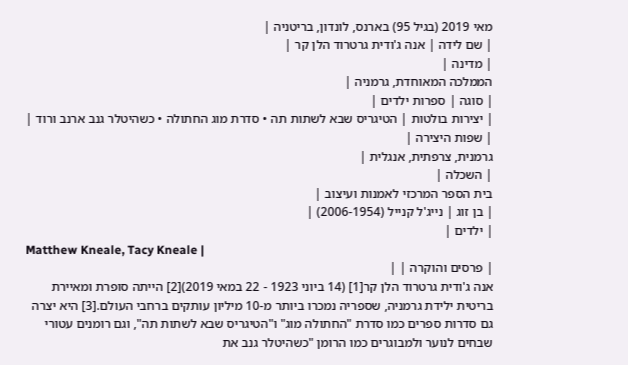מאי 2019 (בגיל 95) בארנס, לונדון, בריטניה |
| שם לידה | אנה ג'ודית גרטרוד הלן קר |
| מדינה |
הממלכה המאוחדת, גרמניה |
| סוגה | ספרות ילדים |
| יצירות בולטות | הטיגריס שבא לשתות תה • סדרת מוג החתולה • כשהיטלר גנב ארנב ורוד |
| שפות היצירה |
גרמנית, צרפתית, אנגלית |
| השכלה |
בית הספר המרכזי לאמנות ועיצוב |
| בן זוג | נייג'ל קנייל (2006-1954) |
| ילדים |
Matthew Kneale, Tacy Kneale |
| פרסים והוקרה | |
אנה ג'ודית גרטרוד הלן קר[1] (14 ביוני 1923 - 22 במאי 2019)[2] הייתה סופרת ומאיירת בריטית ילידת גרמניה, שספריה נמכרו ביותר מ-10 מיליון עותקים ברחבי העולם.[3] היא יצרה גם סדרות ספרים כמו סדרת "החתולה מוג" ו"הטיגריס שבא לשתות תה", וגם רומנים עטורי שבחים לנוער ולמבוגרים כמו הרומן "כשהיטלר גנב את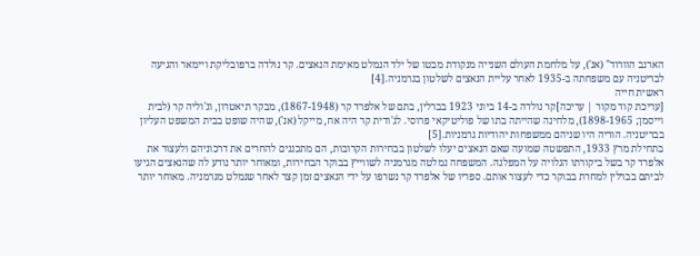הארנב הוורוד" (אנ'), על מלחמת העולם השנייה מנקודת מבטו של ילד הנמלט מאימת הנאצים. קר נולדה ברפובליקת ויימאר והגיעה לבריטניה עם משפחתה ב-1935 לאחר עליית הנאצים לשלטון בגרמניה.[4]
ראשית חייה
[עריכת קוד מקור | עריכה]קר נולדה ב-14 ביוני 1923 בברלין, בתם של אלפרד קר (1867-1948), מבקר תיאטרון, וג'וליה קר (לבית וייסמן; 1898-1965), מלחינה שהייתה בתו של פוליטיקאי פרוסי. לג'ודית קר היה אח, מייקל (אנ'), שהיה שופט בבית המשפט העליון בבריטניה. הוריה היו שניהם ממשפחות יהודיות גרמניות.[5]
בתחילת מרץ 1933, התפשטה שמועה שאם הנאצים יעלו לשלטון בבחירות הקרובות, הם מתכננים להחרים את דרכוניהם ולעצור את אלפרד קר בשל ביקורתו הגלויה על המפלגה. המשפחה נמלטה מגרמניה לשווייץ בבוקר הבחירות, ומאוחר יותר נודע לה שהנאצים הגיעו לביתם בברלין למחרת בבוקר כדי לעצור אותם. ספריו של אלפרד קר נשרפו על ידי הנאצים זמן קצר לאחר שנמלט מגרמניה. מאוחר יותר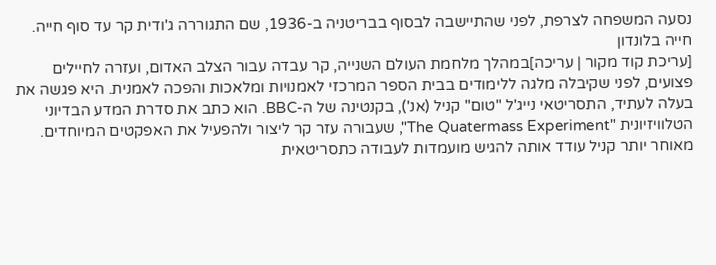נסעה המשפחה לצרפת, לפני שהתיישבה לבסוף בבריטניה ב-1936, שם התגוררה ג'ודית קר עד סוף חייה.
חייה בלונדון
[עריכת קוד מקור | עריכה]במהלך מלחמת העולם השנייה, קר עבדה עבור הצלב האדום, ועזרה לחיילים פצועים, לפני שקיבלה מלגה ללימודים בבית הספר המרכזי לאמנויות ומלאכות והפכה לאמנית. היא פגשה את בעלה לעתיד, התסריטאי נייג'ל "טום" קניל (אנ'), בקנטינה של ה-BBC. הוא כתב את סדרת המדע הבדיוני הטלוויזיונית "The Quatermass Experiment", שעבורה עזר קר ליצור ולהפעיל את האפקטים המיוחדים. מאוחר יותר קניל עודד אותה להגיש מועמדות לעבודה כתסריטאית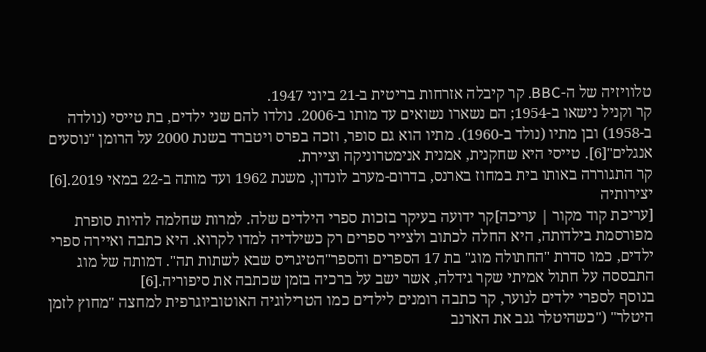טלוויזיה של ה-BBC. קר קיבלה אזרחות בריטית ב-21 ביוני 1947.
קר וקניל נישאו ב-1954; הם נשארו נשואים עד מותו ב-2006. נולדו להם שני ילדים, בת טייסי (נולדה ב-1958) ובן מתיו (נולד ב-1960). מתיו הוא גם סופר, וזכה בפרס ויטברד בשנת 2000 על הרומן "נוסעים אנגלים"[6]. טייסי היא שחקנית, אמנית אנימטרוניקה וציירת.
קר התגוררה באותו בית במחוז בארנס, בדרום-מערב לונדון, משנת 1962 ועד מותה ב-22 במאי 2019.[6]
יצירותיה
[עריכת קוד מקור | עריכה]קר ידועה בעיקר בזכות ספרי הילדים שלה. למרות שחלמה להיות סופרת מפורסמת בילדותה, היא החלה לכתוב ולצייר ספרים רק כשילדיה למדו לקרוא. היא כתבה ואיירה ספרי ילדים, כמו סדרת "החתולה מוג" בת 17 הספרים והספר"הטיגריס שבא לשתות תה". דמותה של מוג התבססה על חתול אמיתי שקר גידלה, אשר ישב על ברכיה בזמן שכתבה את סיפוריה.[6]
בנוסף לספרי ילדים לנוער, קר כתבה רומנים לילדים כמו הטרילוגיה האוטוביוגרפית למחצה "מחוץ לזמן היטלר" ("כשהיטלר גנב את הארנב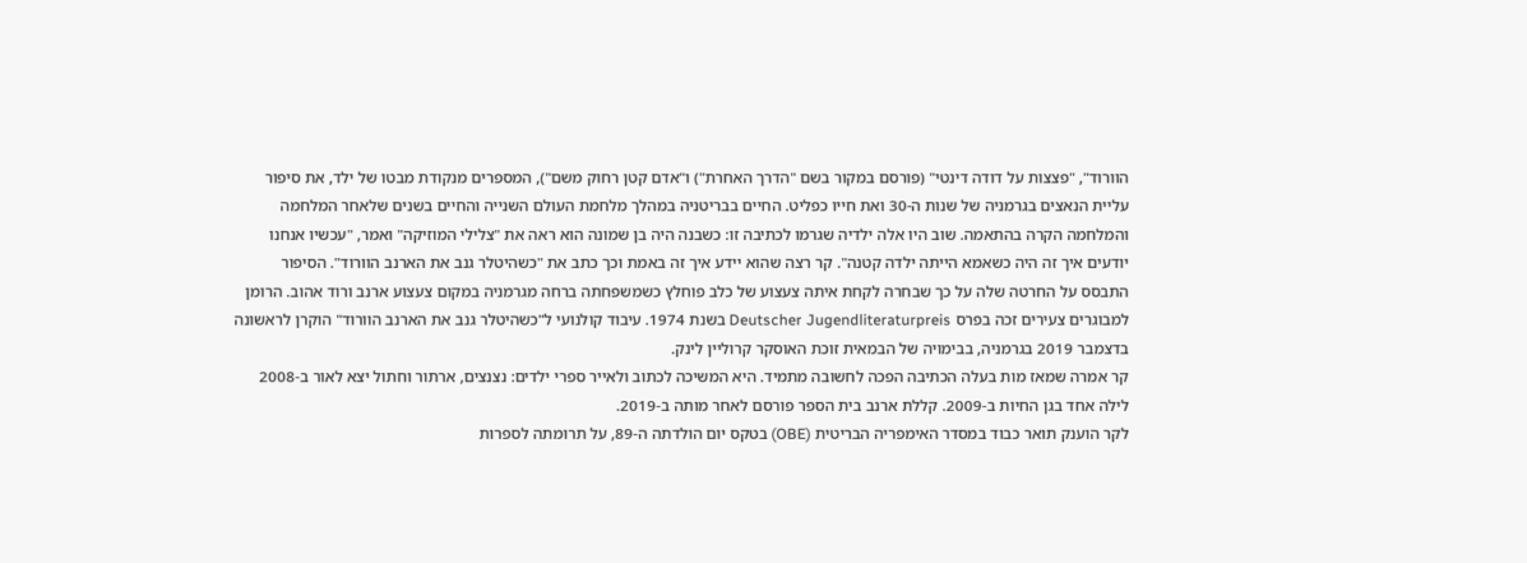הוורוד", "פצצות על דודה דינטי" (פורסם במקור בשם "הדרך האחרת") ו"אדם קטן רחוק משם"), המספרים מנקודת מבטו של ילד, את סיפור עליית הנאצים בגרמניה של שנות ה-30 ואת חייו כפליט. החיים בבריטניה במהלך מלחמת העולם השנייה והחיים בשנים שלאחר המלחמה והמלחמה הקרה בהתאמה. שוב היו אלה ילדיה שגרמו לכתיבה זו: כשבנה היה בן שמונה הוא ראה את "צלילי המוזיקה" ואמר, "עכשיו אנחנו יודעים איך זה היה כשאמא הייתה ילדה קטנה". קר רצה שהוא יידע איך זה באמת וכך כתב את "כשהיטלר גנב את הארנב הוורוד". הסיפור התבסס על החרטה שלה על כך שבחרה לקחת איתה צעצוע של כלב פוחלץ כשמשפחתה ברחה מגרמניה במקום צעצוע ארנב ורוד אהוב. הרומן למבוגרים צעירים זכה בפרס Deutscher Jugendliteraturpreis בשנת 1974. עיבוד קולנועי ל"כשהיטלר גנב את הארנב הוורוד" הוקרן לראשונה בדצמבר 2019 בגרמניה, בבימויה של הבמאית זוכת האוסקר קרוליין לינק.
קר אמרה שמאז מות בעלה הכתיבה הפכה לחשובה מתמיד. היא המשיכה לכתוב ולאייר ספרי ילדים: נצנצים, ארתור וחתול יצא לאור ב-2008 לילה אחד בגן החיות ב-2009. קללת ארנב בית הספר פורסם לאחר מותה ב-2019.
לקר הוענק תואר כבוד במסדר האימפריה הבריטית (OBE) בטקס יום הולדתה ה-89, על תרומתה לספרות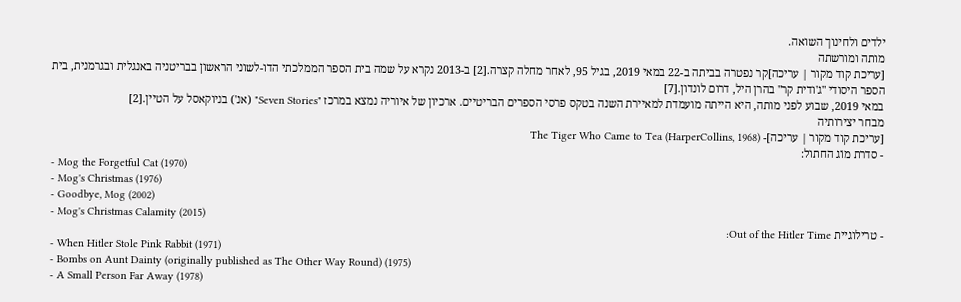ילדים ולחינוך השואה.
מותה ומורשתה
[עריכת קוד מקור | עריכה]קר נפטרה בביתה ב-22 במאי 2019, בגיל 95, לאחר מחלה קצרה.[2] ב-2013 נקרא על שמה בית הספר הממלכתי הדו-לשוני הראשון בבריטניה באנגלית ובגרמנית, בית הספר היסודי "ג'ודית קר" בהרן היל, דרום לונדון.[7]
במאי 2019, שבוע לפני מותה, היא הייתה מועמדת למאיירת השנה בטקס פרסי הספרים הבריטיים. ארכיון של איוריה נמצא במרכז "Seven Stories" (אנ') בניוקאסל על הטיין.[2]
מבחר יצירותיה
[עריכת קוד מקור | עריכה]- The Tiger Who Came to Tea (HarperCollins, 1968)
- סדרת מוֹג החתול:
- Mog the Forgetful Cat (1970)
- Mog's Christmas (1976)
- Goodbye, Mog (2002)
- Mog's Christmas Calamity (2015)
- טרילוגיית Out of the Hitler Time:
- When Hitler Stole Pink Rabbit (1971)
- Bombs on Aunt Dainty (originally published as The Other Way Round) (1975)
- A Small Person Far Away (1978)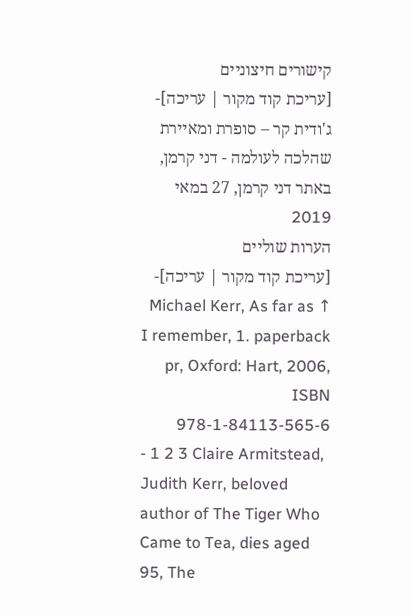קישורים חיצוניים
[עריכת קוד מקור | עריכה]- ג'ודית קר – סופרת ומאיירת שהלכה לעולמה - דני קרמן, באתר דני קרמן, 27 במאי 2019
הערות שוליים
[עריכת קוד מקור | עריכה]- ↑ Michael Kerr, As far as I remember, 1. paperback pr, Oxford: Hart, 2006, ISBN 978-1-84113-565-6
- 1 2 3 Claire Armitstead, Judith Kerr, beloved author of The Tiger Who Came to Tea, dies aged 95, The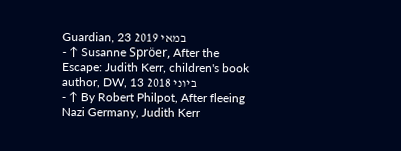Guardian, 23 במאי 2019
- ↑ Susanne Spröer, After the Escape: Judith Kerr, children's book author, DW, 13 ביוני 2018
- ↑ By Robert Philpot, After fleeing Nazi Germany, Judith Kerr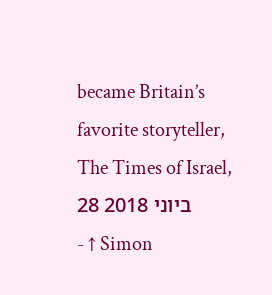became Britain’s favorite storyteller, The Times of Israel, 28 ביוני 2018
- ↑ Simon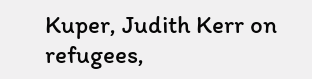Kuper, Judith Kerr on refugees,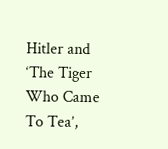Hitler and ‘The Tiger Who Came To Tea’,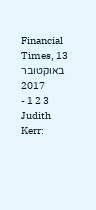Financial Times, 13 באוקטובר 2017
- 1 2 3 Judith Kerr: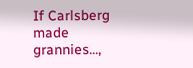If Carlsberg made grannies...,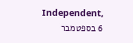Independent, 6 בספטמבר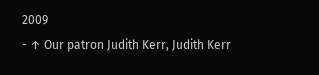2009
- ↑ Our patron Judith Kerr, Judith Kerr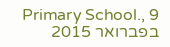Primary School., 9 בפברואר 2015